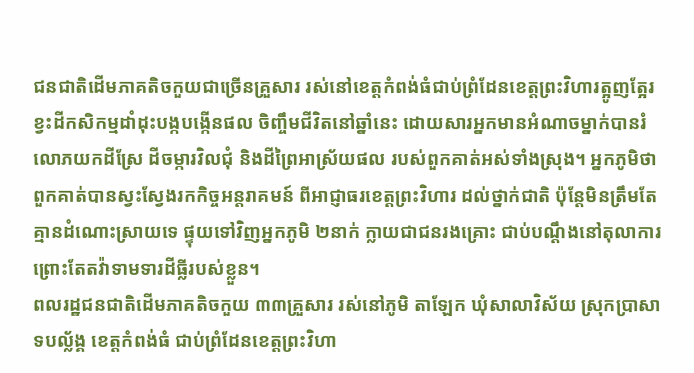ជនជាតិដើមភាគតិចកួយជាច្រើនគ្រួសារ រស់នៅខេត្តកំពង់ធំជាប់ព្រំដែនខេត្តព្រះវិហារត្អូញត្អែរ ខ្វះដីកសិកម្មដាំដុះបង្កបង្កើនផល ចិញ្ចឹមជីវិតនៅឆ្នាំនេះ ដោយសារអ្នកមានអំណាចម្នាក់បានរំលោភយកដីស្រែ ដីចម្ការវិលជុំ និងដីព្រៃអាស្រ័យផល របស់ពួកគាត់អស់ទាំងស្រុង។ អ្នកភូមិថា ពួកគាត់បានស្វះស្វែងរកកិច្ចអន្តរាគមន៍ ពីអាជ្ញាធរខេត្តព្រះវិហារ ដល់ថ្នាក់ជាតិ ប៉ុន្តែមិនត្រឹមតែគ្មានដំណោះស្រាយទេ ផ្ទុយទៅវិញអ្នកភូមិ ២នាក់ ក្លាយជាជនរងគ្រោះ ជាប់បណ្ដឹងនៅតុលាការ ព្រោះតែតវ៉ាទាមទារដីធ្លីរបស់ខ្លួន។
ពលរដ្ឋជនជាតិដើមភាគតិចកួយ ៣៣គ្រួសារ រស់នៅភូមិ តាឡែក ឃុំសាលាវិស័យ ស្រុកប្រាសាទបល្ល័ង្គ ខេត្តកំពង់ធំ ជាប់ព្រំដែនខេត្តព្រះវិហា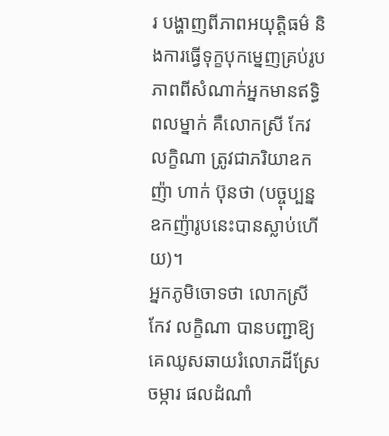រ បង្ហាញពីភាពអយុត្តិធម៌ និងការធ្វើទុក្ខបុកម្នេញគ្រប់រូបភាពពីសំណាក់អ្នកមានឥទ្ធិពលម្នាក់ គឺលោកស្រី កែវ លក្ខិណា ត្រូវជាភរិយាឧកញ៉ា ហាក់ ប៊ុនថា (បច្ចុប្បន្នឧកញ៉ារូបនេះបានស្លាប់ហើយ)។
អ្នកភូមិចោទថា លោកស្រី កែវ លក្ខិណា បានបញ្ជាឱ្យគេឈូសឆាយរំលោភដីស្រែចម្ការ ផលដំណាំ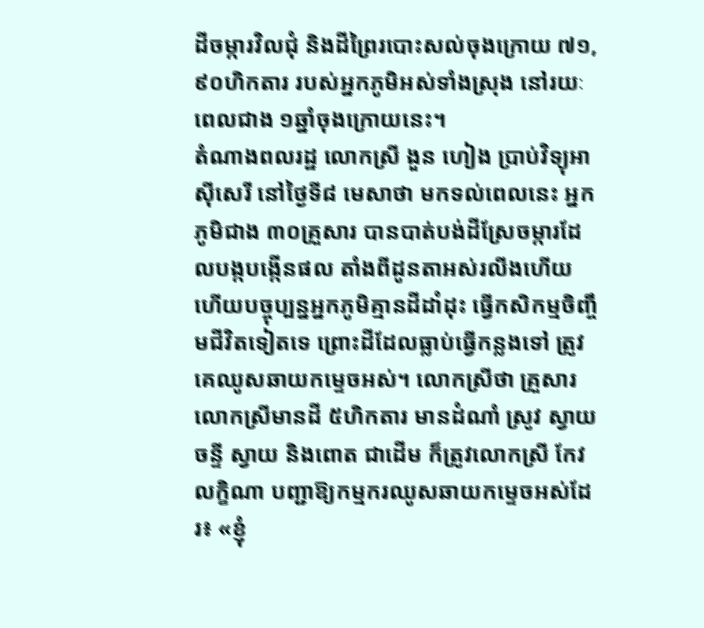ដីចម្ការវិលជុំ និងដីព្រៃរបោះសល់ចុងក្រោយ ៧១,៩០ហិកតារ របស់អ្នកភូមិអស់ទាំងស្រុង នៅរយៈពេលជាង ១ឆ្នាំចុងក្រោយនេះ។
តំណាងពលរដ្ឋ លោកស្រី ងួន ហៀង ប្រាប់វិទ្យុអាស៊ីសេរី នៅថ្ងៃទី៨ មេសាថា មកទល់ពេលនេះ អ្នកភូមិជាង ៣០គ្រួសារ បានបាត់បង់ដីស្រែចម្ការដែលបង្កបង្កើនផល តាំងពីដូនតាអស់រលីងហើយ ហើយបច្ចុប្បន្នអ្នកភូមិគ្មានដីដាំដុះ ធ្វើកសិកម្មចិញ្ចឹមជីវិតទៀតទេ ព្រោះដីដែលធ្លាប់ធ្វើកន្លងទៅ ត្រូវគេឈូសឆាយកម្ទេចអស់។ លោកស្រីថា គ្រួសារលោកស្រីមានដី ៥ហិកតារ មានដំណាំ ស្រូវ ស្វាយចន្ទី ស្វាយ និងពោត ជាដើម ក៏ត្រូវលោកស្រី កែវ លក្ខិណា បញ្ជាឱ្យកម្មករឈូសឆាយកម្ទេចអស់ដែរ៖ «ខ្ញុំ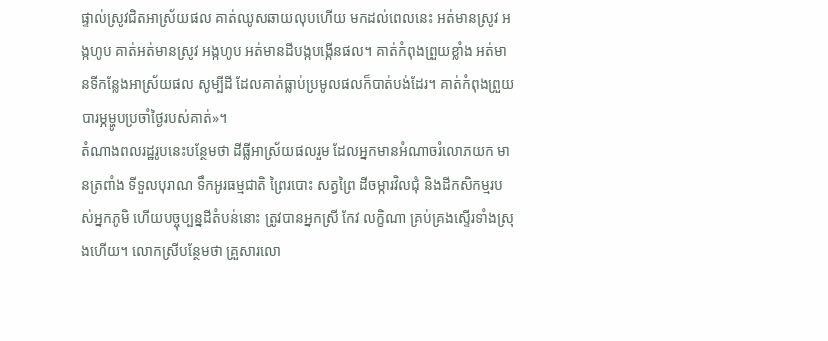ផ្ទាល់ស្រូវជិតអាស្រ័យផល គាត់ឈូសឆាយលុបហើយ មកដល់ពេលនេះ អត់មានស្រូវ អង្កហូប គាត់អត់មានស្រូវ អង្កហូប អត់មានដីបង្កបង្កើនផល។ គាត់កំពុងព្រួយខ្លាំង អត់មានទីកន្លែងអាស្រ័យផល សូម្បីដី ដែលគាត់ធ្លាប់ប្រមូលផលក៏បាត់បង់ដែរ។ គាត់កំពុងព្រួយបារម្ភម្ហូបប្រចាំថ្ងៃរបស់គាត់»។
តំណាងពលរដ្ឋរូបនេះបន្ថែមថា ដីធ្លីអាស្រ័យផលរួម ដែលអ្នកមានអំណាចរំលោភយក មានត្រពាំង ទីទួលបុរាណ ទឹកអូរធម្មជាតិ ព្រៃរបោះ សត្វព្រៃ ដីចម្ការវិលជុំ និងដីកសិកម្មរបស់អ្នកភូមិ ហើយបច្ចុប្បន្នដីតំបន់នោះ ត្រូវបានអ្នកស្រី កែវ លក្ខិណា គ្រប់គ្រងស្ទើរទាំងស្រុងហើយ។ លោកស្រីបន្ថែមថា គ្រួសារលោ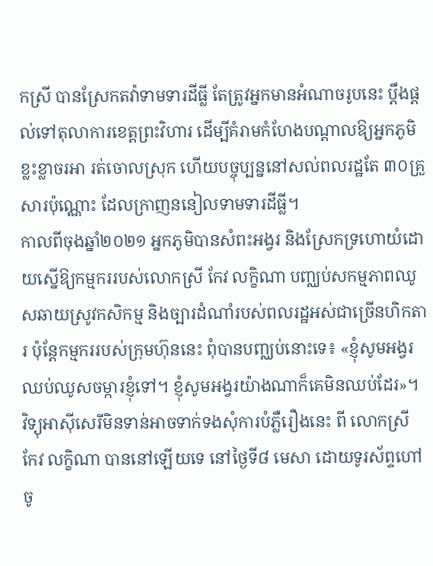កស្រី បានស្រែកតវ៉ាទាមទារដីធ្លី តែត្រូវអ្នកមានអំណាចរូបនេះ ប្ដឹងផ្តល់ទៅតុលាការខេត្តព្រះវិហារ ដើម្បីគំរាមកំហែងបណ្ដាលឱ្យអ្នកភូមិខ្លះខ្លាចរអា រត់ចោលស្រុក ហើយបច្ចុប្បន្ននៅសល់ពលរដ្ឋតែ ៣០គ្រួសារប៉ុណ្ណោះ ដែលក្រាញននៀលទាមទារដីធ្លី។
កាលពីចុងឆ្នាំ២០២១ អ្នកភូមិបានសំពះអង្វរ និងស្រែកទ្រហោយំដោយស្នើឱ្យកម្មកររបស់លោកស្រី កែវ លក្ខិណា បញ្ឈប់សកម្មភាពឈូសឆាយស្រូវកសិកម្ម និងច្បារដំណាំរបស់ពលរដ្ឋអស់ជាច្រើនហិកតារ ប៉ុន្តែកម្មកររបស់ក្រុមហ៊ុននេះ ពុំបានបញ្ឈប់នោះទេ៖ «ខ្ញុំសូមអង្វរឈប់ឈូសចម្ការខ្ញុំទៅ។ ខ្ញុំសូមអង្វរយ៉ាងណាក៏គេមិនឈប់ដែរ»។
វិទ្យុអាស៊ីសេរីមិនទាន់អាចទាក់ទងសុំការបំភ្លឺរឿងនេះ ពី លោកស្រី កែវ លក្ខិណា បាននៅឡើយទេ នៅថ្ងៃទី៨ មេសា ដោយទូរស័ព្ទហៅចូ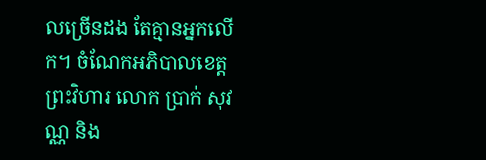លច្រើនដង តែគ្មានអ្នកលើក។ ចំណែកអភិបាលខេត្តព្រះវិហារ លោក ប្រាក់ សុវណ្ណ និង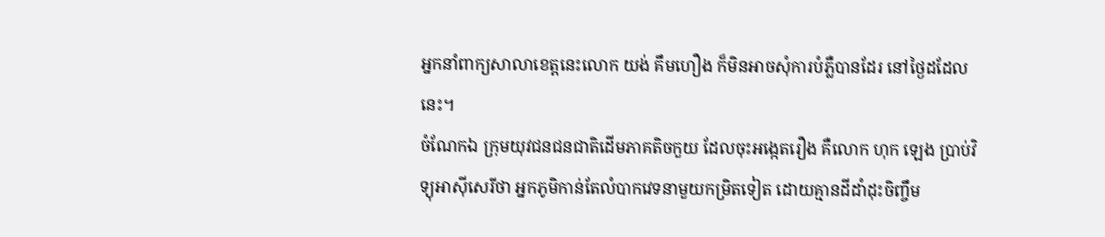អ្នកនាំពាក្យសាលាខេត្តនេះលោក យង់ គឹមហឿង ក៏មិនអាចសុំការបំភ្លឺបានដែរ នៅថ្ងៃដដែលនេះ។
ចំណែកឯ ក្រុមយុវជនជនជាតិដើមភាគតិចកួយ ដែលចុះអង្កេតរឿង គឺលោក ហុក ឡេង ប្រាប់វិទ្យុអាស៊ីសេរីថា អ្នកភូមិកាន់តែលំបាកវេទនាមួយកម្រិតទៀត ដោយគ្មានដីដាំដុះចិញ្ចឹម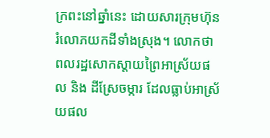ក្រពះនៅឆ្នាំនេះ ដោយសារក្រុមហ៊ុនរំលោភយកដីទាំងស្រុង។ លោកថា ពលរដ្ឋសោកស្ដាយព្រៃអាស្រ័យផល និង ដីស្រែចម្ការ ដែលធ្លាប់អាស្រ័យផល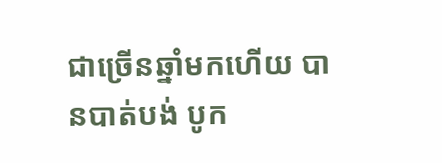ជាច្រើនឆ្នាំមកហើយ បានបាត់បង់ បូក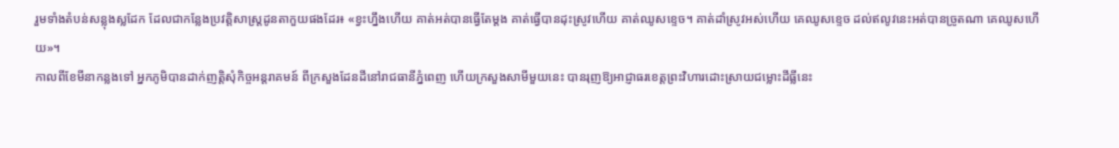រួមទាំងតំបន់សន្លុងស្លដែក ដែលជាកន្លែងប្រវត្តិសាស្ត្រដូនតាកួយផងដែរ៖ «ខ្វះហ្នឹងហើយ គាត់អត់បានធ្វើតែម្ដង គាត់ធ្វើបានដុះស្រូវហើយ គាត់ឈូសខ្ទេច។ គាត់ដាំស្រូវអស់ហើយ គេឈូសខ្ទេច ដល់ឥលូវនេះអត់បានច្រូតណា គេឈូសហើយ»។
កាលពីខែមីនាកន្លងទៅ អ្នកភូមិបានដាក់ញត្តិសុំកិច្ចអន្តរាគមន៍ ពីក្រសួងដែនដីនៅរាជធានីភ្នំពេញ ហើយក្រសួងសាមីមួយនេះ បានរុញឱ្យអាជ្ញាធរខេត្តព្រះវិហារដោះស្រាយជម្លោះដីធ្លីនេះ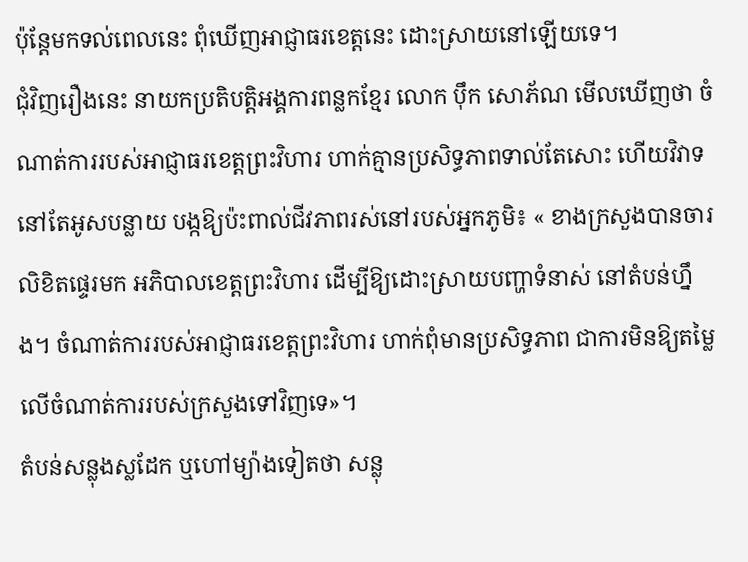ប៉ុន្តែមកទល់ពេលនេះ ពុំឃើញអាជ្ញាធរខេត្តនេះ ដោះស្រាយនៅឡើយទេ។
ជុំវិញរឿងនេះ នាយកប្រតិបត្តិអង្គការពន្លកខ្មែរ លោក ប៉ឹក សោភ័ណ មើលឃើញថា ចំណាត់ការរបស់អាជ្ញាធរខេត្តព្រះវិហារ ហាក់គ្មានប្រសិទ្ធភាពទាល់តែសោះ ហើយវិវាទនៅតែអូសបន្លាយ បង្កឱ្យប៉ះពាល់ជីវភាពរស់នៅរបស់អ្នកភូមិ៖ « ខាងក្រសួងបានចារលិខិតផ្ទេរមក អភិបាលខេត្តព្រះវិហារ ដើម្បីឱ្យដោះស្រាយបញ្ហាទំនាស់ នៅតំបន់ហ្នឹង។ ចំណាត់ការរបស់អាជ្ញាធរខេត្តព្រះវិហារ ហាក់ពុំមានប្រសិទ្ធភាព ជាការមិនឱ្យតម្លៃលើចំណាត់ការរបស់ក្រសួងទៅវិញទេ»។
តំបន់សន្លុងស្លដែក ឬហៅម្យ៉ាងទៀតថា សន្លុ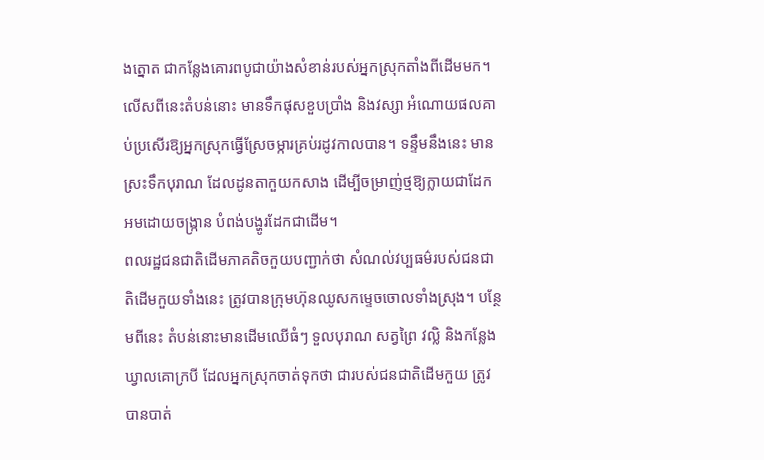ងត្នោត ជាកន្លែងគោរពបូជាយ៉ាងសំខាន់របស់អ្នកស្រុកតាំងពីដើមមក។ លើសពីនេះតំបន់នោះ មានទឹកផុសខួបប្រាំង និងវស្សា អំណោយផលគាប់ប្រសើរឱ្យអ្នកស្រុកធ្វើស្រែចម្ការគ្រប់រដូវកាលបាន។ ទន្ទឹមនឹងនេះ មានស្រះទឹកបុរាណ ដែលដូនតាកួយកសាង ដើម្បីចម្រាញ់ថ្មឱ្យក្លាយជាដែក អមដោយចង្ក្រាន បំពង់បង្ហូរដែកជាដើម។
ពលរដ្ឋជនជាតិដើមភាគតិចកួយបញ្ជាក់ថា សំណល់វប្បធម៌របស់ជនជាតិដើមកួយទាំងនេះ ត្រូវបានក្រុមហ៊ុនឈូសកម្ទេចចោលទាំងស្រុង។ បន្ថែមពីនេះ តំបន់នោះមានដើមឈើធំៗ ទួលបុរាណ សត្វព្រៃ វល្លិ និងកន្លែងឃ្វាលគោក្របី ដែលអ្នកស្រុកចាត់ទុកថា ជារបស់ជនជាតិដើមកួយ ត្រូវបានបាត់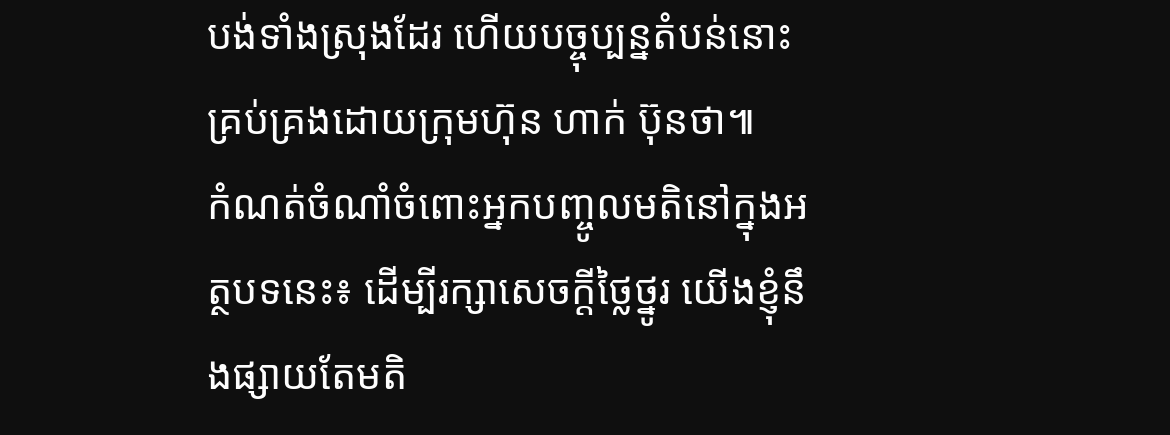បង់ទាំងស្រុងដែរ ហើយបច្ចុប្បន្នតំបន់នោះ គ្រប់គ្រងដោយក្រុមហ៊ុន ហាក់ ប៊ុនថា៕
កំណត់ចំណាំចំពោះអ្នកបញ្ចូលមតិនៅក្នុងអត្ថបទនេះ៖ ដើម្បីរក្សាសេចក្ដីថ្លៃថ្នូរ យើងខ្ញុំនឹងផ្សាយតែមតិ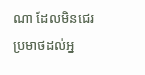ណា ដែលមិនជេរប្រមាថដល់អ្ន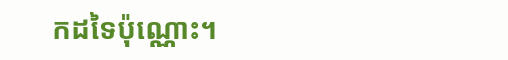កដទៃប៉ុណ្ណោះ។